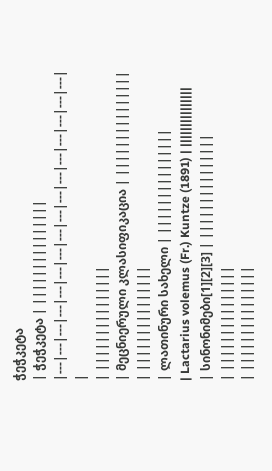ჭეჭკეტა
| ჭეჭკეტა | |||||||||||||||
|---|---|---|---|---|---|---|---|---|---|---|---|---|---|---|---|
|
| |||||||||||||||
| მეცნიერული კლასიფიკაცია | |||||||||||||||
| |||||||||||||||
| ლათინური სახელი | |||||||||||||||
| Lactarius volemus (Fr.) Kuntze (1891) | |||||||||||||||
| სინონიმები[1][2][3] | |||||||||||||||
| |||||||||||||||
| |||||||||||||||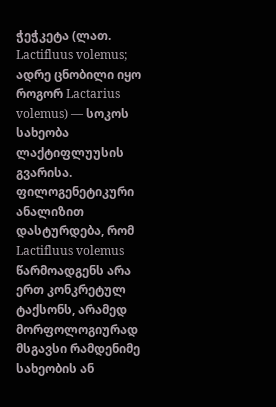ჭეჭკეტა (ლათ. Lactifluus volemus; ადრე ცნობილი იყო როგორ Lactarius volemus) — სოკოს სახეობა ლაქტიფლუუსის გვარისა. ფილოგენეტიკური ანალიზით დასტურდება, რომ Lactifluus volemus წარმოადგენს არა ერთ კონკრეტულ ტაქსონს, არამედ მორფოლოგიურად მსგავსი რამდენიმე სახეობის ან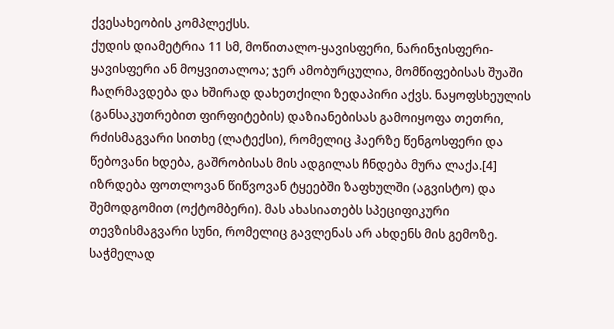ქვესახეობის კომპლექსს.
ქუდის დიამეტრია 11 სმ, მოწითალო-ყავისფერი, ნარინჯისფერი-ყავისფერი ან მოყვითალოა; ჯერ ამობურცულია, მომწიფებისას შუაში ჩაღრმავდება და ხშირად დახეთქილი ზედაპირი აქვს. ნაყოფსხეულის (განსაკუთრებით ფირფიტების) დაზიანებისას გამოიყოფა თეთრი, რძისმაგვარი სითხე (ლატექსი), რომელიც ჰაერზე წენგოსფერი და წებოვანი ხდება, გაშრობისას მის ადგილას ჩნდება მურა ლაქა.[4] იზრდება ფოთლოვან წიწვოვან ტყეებში ზაფხულში (აგვისტო) და შემოდგომით (ოქტომბერი). მას ახასიათებს სპეციფიკური თევზისმაგვარი სუნი, რომელიც გავლენას არ ახდენს მის გემოზე. საჭმელად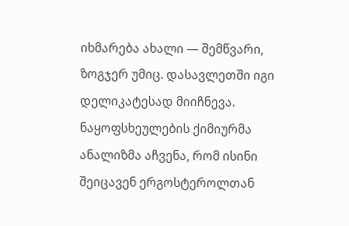იხმარება ახალი — შემწვარი, ზოგჯერ უმიც. დასავლეთში იგი დელიკატესად მიიჩნევა.
ნაყოფსხეულების ქიმიურმა ანალიზმა აჩვენა, რომ ისინი შეიცავენ ერგოსტეროლთან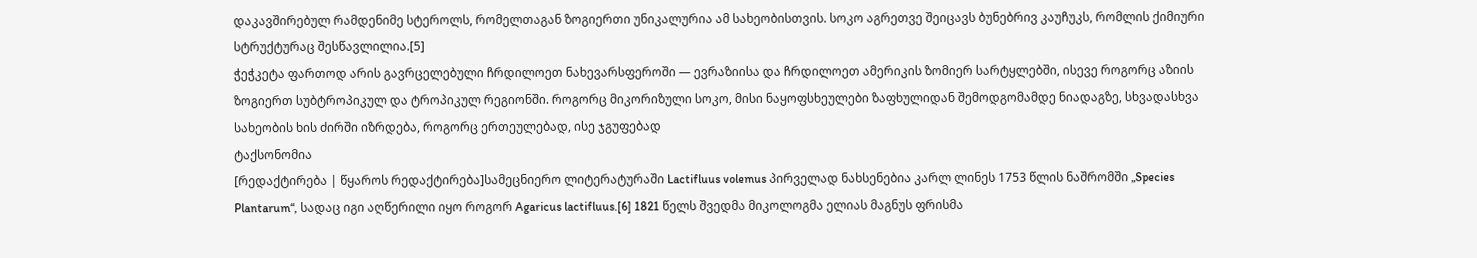დაკავშირებულ რამდენიმე სტეროლს, რომელთაგან ზოგიერთი უნიკალურია ამ სახეობისთვის. სოკო აგრეთვე შეიცავს ბუნებრივ კაუჩუკს, რომლის ქიმიური სტრუქტურაც შესწავლილია.[5]
ჭეჭკეტა ფართოდ არის გავრცელებული ჩრდილოეთ ნახევარსფეროში — ევრაზიისა და ჩრდილოეთ ამერიკის ზომიერ სარტყლებში, ისევე როგორც აზიის ზოგიერთ სუბტროპიკულ და ტროპიკულ რეგიონში. როგორც მიკორიზული სოკო, მისი ნაყოფსხეულები ზაფხულიდან შემოდგომამდე ნიადაგზე, სხვადასხვა სახეობის ხის ძირში იზრდება, როგორც ერთეულებად, ისე ჯგუფებად
ტაქსონომია
[რედაქტირება | წყაროს რედაქტირება]სამეცნიერო ლიტერატურაში Lactifluus volemus პირველად ნახსენებია კარლ ლინეს 1753 წლის ნაშრომში „Species Plantarum“, სადაც იგი აღწერილი იყო როგორ Agaricus lactifluus.[6] 1821 წელს შვედმა მიკოლოგმა ელიას მაგნუს ფრისმა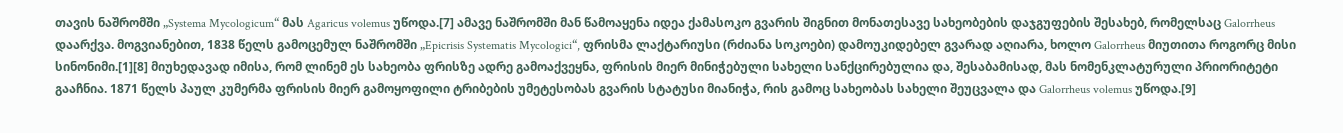თავის ნაშრომში „Systema Mycologicum“ მას Agaricus volemus უწოდა.[7] ამავე ნაშრომში მან წამოაყენა იდეა ქამასოკო გვარის შიგნით მონათესავე სახეობების დაჯგუფების შესახებ, რომელსაც Galorrheus დაარქვა. მოგვიანებით, 1838 წელს გამოცემულ ნაშრომში „Epicrisis Systematis Mycologici“, ფრისმა ლაქტარიუსი (რძიანა სოკოები) დამოუკიდებელ გვარად აღიარა, ხოლო Galorrheus მიუთითა როგორც მისი სინონიმი.[1][8] მიუხედავად იმისა, რომ ლინემ ეს სახეობა ფრისზე ადრე გამოაქვეყნა, ფრისის მიერ მინიჭებული სახელი სანქცირებულია და, შესაბამისად, მას ნომენკლატურული პრიორიტეტი გააჩნია. 1871 წელს პაულ კუმერმა ფრისის მიერ გამოყოფილი ტრიბების უმეტესობას გვარის სტატუსი მიანიჭა, რის გამოც სახეობას სახელი შეუცვალა და Galorrheus volemus უწოდა.[9]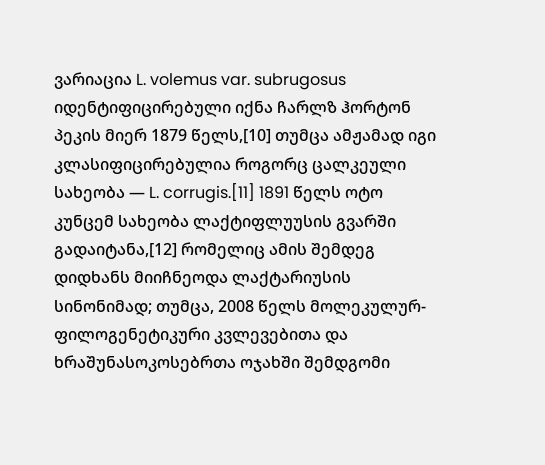ვარიაცია L. volemus var. subrugosus იდენტიფიცირებული იქნა ჩარლზ ჰორტონ პეკის მიერ 1879 წელს,[10] თუმცა ამჟამად იგი კლასიფიცირებულია როგორც ცალკეული სახეობა — L. corrugis.[11] 1891 წელს ოტო კუნცემ სახეობა ლაქტიფლუუსის გვარში გადაიტანა,[12] რომელიც ამის შემდეგ დიდხანს მიიჩნეოდა ლაქტარიუსის სინონიმად; თუმცა, 2008 წელს მოლეკულურ-ფილოგენეტიკური კვლევებითა და ხრაშუნასოკოსებრთა ოჯახში შემდგომი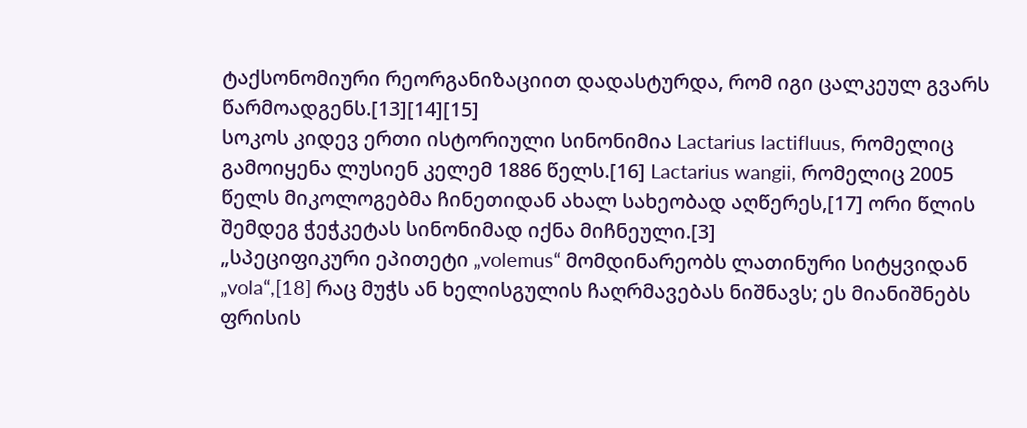ტაქსონომიური რეორგანიზაციით დადასტურდა, რომ იგი ცალკეულ გვარს წარმოადგენს.[13][14][15]
სოკოს კიდევ ერთი ისტორიული სინონიმია Lactarius lactifluus, რომელიც გამოიყენა ლუსიენ კელემ 1886 წელს.[16] Lactarius wangii, რომელიც 2005 წელს მიკოლოგებმა ჩინეთიდან ახალ სახეობად აღწერეს,[17] ორი წლის შემდეგ ჭეჭკეტას სინონიმად იქნა მიჩნეული.[3]
„სპეციფიკური ეპითეტი „volemus“ მომდინარეობს ლათინური სიტყვიდან „vola“,[18] რაც მუჭს ან ხელისგულის ჩაღრმავებას ნიშნავს; ეს მიანიშნებს ფრისის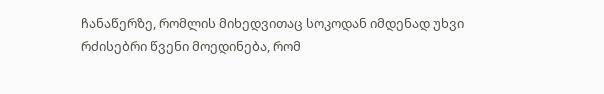ჩანაწერზე, რომლის მიხედვითაც სოკოდან იმდენად უხვი რძისებრი წვენი მოედინება, რომ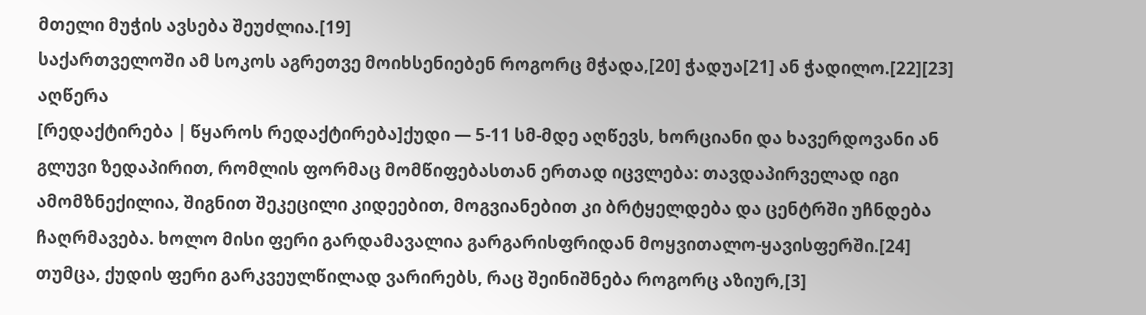მთელი მუჭის ავსება შეუძლია.[19]
საქართველოში ამ სოკოს აგრეთვე მოიხსენიებენ როგორც მჭადა,[20] ჭადუა[21] ან ჭადილო.[22][23]
აღწერა
[რედაქტირება | წყაროს რედაქტირება]ქუდი — 5-11 სმ-მდე აღწევს, ხორციანი და ხავერდოვანი ან გლუვი ზედაპირით, რომლის ფორმაც მომწიფებასთან ერთად იცვლება: თავდაპირველად იგი ამომზნექილია, შიგნით შეკეცილი კიდეებით, მოგვიანებით კი ბრტყელდება და ცენტრში უჩნდება ჩაღრმავება. ხოლო მისი ფერი გარდამავალია გარგარისფრიდან მოყვითალო-ყავისფერში.[24] თუმცა, ქუდის ფერი გარკვეულწილად ვარირებს, რაც შეინიშნება როგორც აზიურ,[3]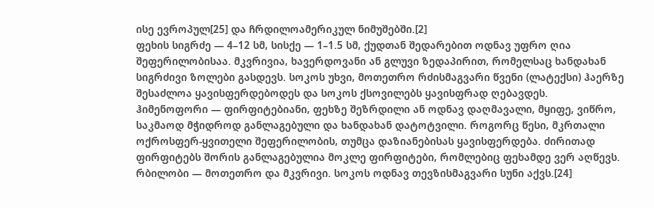ისე ევროპულ[25] და ჩრდილოამერიკულ ნიმუშებში.[2]
ფეხის სიგრძე — 4–12 სმ, სისქე — 1–1.5 სმ, ქუდთან შედარებით ოდნავ უფრო ღია შეფერილობისაა. მკვრივია, ხავერდოვანი ან გლუვი ზედაპირით, რომელსაც ხანდახან სიგრძივი ზოლები გასდევს. სოკოს უხვი, მოთეთრო რძისმაგვარი წვენი (ლატექსი) ჰაერზე შესაძლოა ყავისფერდებოდეს და სოკოს ქსოვილებს ყავისფრად ღებავდეს.
ჰიმენოფორი — ფირფიტებიანი, ფეხზე შეზრდილი ან ოდნავ დაღმავალი, მყიფე, ვიწრო, საკმაოდ მჭიდროდ განლაგებული და ხანდახან დატოტვილი. როგორც წესი, მკრთალი ოქროსფერ-ყვითელი შეფერილობის, თუმცა დაზიანებისას ყავისფერდება. ძირითად ფირფიტებს შორის განლაგებულია მოკლე ფირფიტები, რომლებიც ფეხამდე ვერ აღწევს.
რბილობი — მოთეთრო და მკვრივი. სოკოს ოდნავ თევზისმაგვარი სუნი აქვს.[24]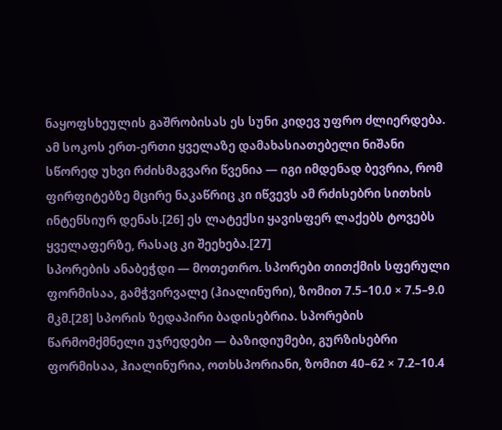ნაყოფსხეულის გაშრობისას ეს სუნი კიდევ უფრო ძლიერდება. ამ სოკოს ერთ-ერთი ყველაზე დამახასიათებელი ნიშანი სწორედ უხვი რძისმაგვარი წვენია — იგი იმდენად ბევრია, რომ ფირფიტებზე მცირე ნაკაწრიც კი იწვევს ამ რძისებრი სითხის ინტენსიურ დენას.[26] ეს ლატექსი ყავისფერ ლაქებს ტოვებს ყველაფერზე, რასაც კი შეეხება.[27]
სპორების ანაბეჭდი — მოთეთრო. სპორები თითქმის სფერული ფორმისაა, გამჭვირვალე (ჰიალინური), ზომით 7.5–10.0 × 7.5–9.0 მკმ.[28] სპორის ზედაპირი ბადისებრია. სპორების წარმომქმნელი უჯრედები — ბაზიდიუმები, გურზისებრი ფორმისაა, ჰიალინურია, ოთხსპორიანი, ზომით 40–62 × 7.2–10.4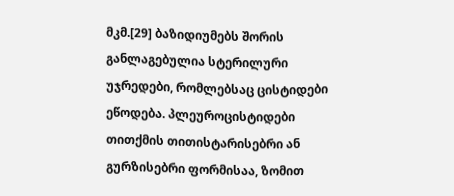მკმ.[29] ბაზიდიუმებს შორის განლაგებულია სტერილური უჯრედები, რომლებსაც ცისტიდები ეწოდება. პლეუროცისტიდები თითქმის თითისტარისებრი ან გურზისებრი ფორმისაა, ზომით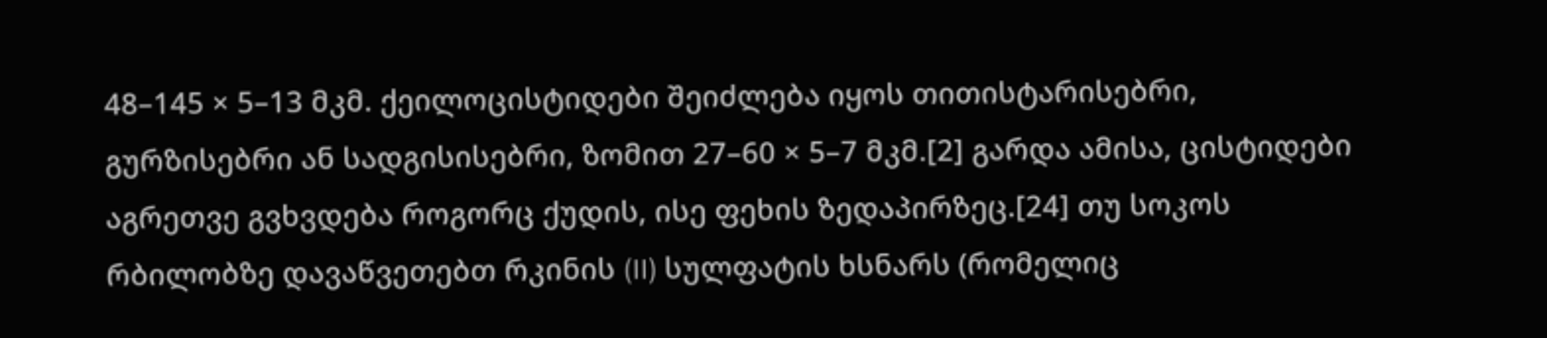48–145 × 5–13 მკმ. ქეილოცისტიდები შეიძლება იყოს თითისტარისებრი, გურზისებრი ან სადგისისებრი, ზომით 27–60 × 5–7 მკმ.[2] გარდა ამისა, ცისტიდები აგრეთვე გვხვდება როგორც ქუდის, ისე ფეხის ზედაპირზეც.[24] თუ სოკოს რბილობზე დავაწვეთებთ რკინის (II) სულფატის ხსნარს (რომელიც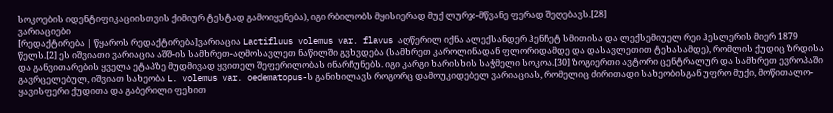სოკოების იდენტიფიკაციისთვის ქიმიურ ტესტად გამოიყენება), იგი რბილობს მყისიერად მუქ ლურჯ-მწვანე ფერად შეღებავს.[28]
ვარიაციები
[რედაქტირება | წყაროს რედაქტირება]ვარიაცია Lactifluus volemus var. flavus აღწერილ იქნა ალექსანდერ ჰენჩეტ სმითისა და ლექსემიუელ რეი ჰესლერის მიერ 1879 წელს.[2] ეს იშვიათი ვარიაცია აშშ-ის სამხრეთ-აღმოსავლეთ ნაწილში გვხვდება (სამხრეთ კაროლინადან ფლორიდამდე და დასავლეთით ტეხასამდე), რომლის ქუდიც ზრდისა და განვითარების ყველა ეტაპზე მუდმივად ყვითელ შეფერილობას ინარჩუნებს. იგი კარგი ხარისხის საჭმელი სოკოა.[30] ზოგიერთი ავტორი ცენტრალურ და სამხრეთ ევროპაში გავრცელებულ, იშვიათ სახეობა L. volemus var. oedematopus-ს განიხილავს როგორც დამოუკიდებელ ვარიაციას, რომელიც ძირითადი სახეობისგან უფრო მუქი, მოწითალო-ყავისფერი ქუდითა და გაბერილი ფეხით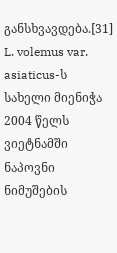განსხვავდება.[31] L. volemus var. asiaticus-ს სახელი მიენიჭა 2004 წელს ვიეტნამში ნაპოვნი ნიმუშების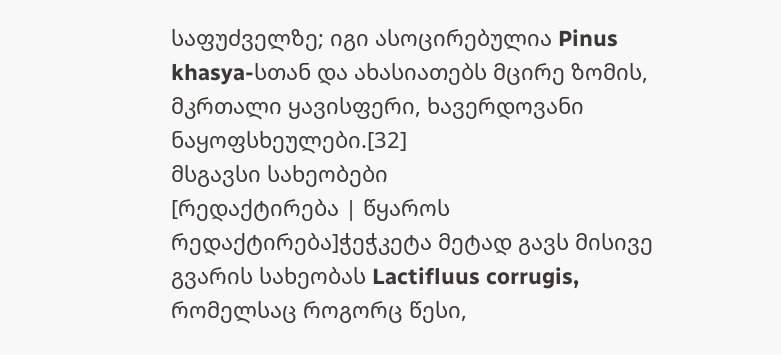საფუძველზე; იგი ასოცირებულია Pinus khasya-სთან და ახასიათებს მცირე ზომის, მკრთალი ყავისფერი, ხავერდოვანი ნაყოფსხეულები.[32]
მსგავსი სახეობები
[რედაქტირება | წყაროს რედაქტირება]ჭეჭკეტა მეტად გავს მისივე გვარის სახეობას Lactifluus corrugis, რომელსაც როგორც წესი,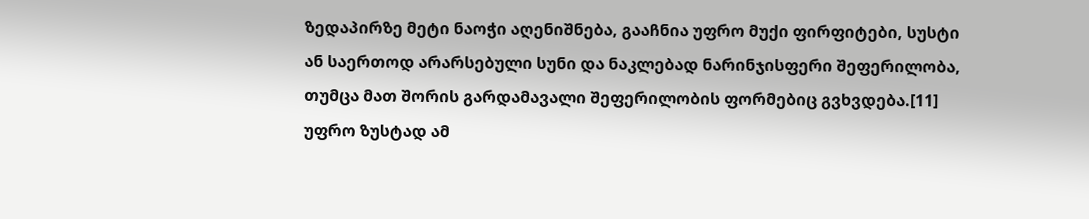ზედაპირზე მეტი ნაოჭი აღენიშნება, გააჩნია უფრო მუქი ფირფიტები, სუსტი ან საერთოდ არარსებული სუნი და ნაკლებად ნარინჯისფერი შეფერილობა, თუმცა მათ შორის გარდამავალი შეფერილობის ფორმებიც გვხვდება.[11] უფრო ზუსტად ამ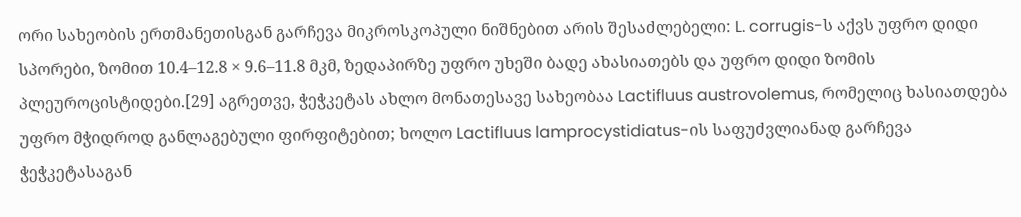ორი სახეობის ერთმანეთისგან გარჩევა მიკროსკოპული ნიშნებით არის შესაძლებელი: L. corrugis-ს აქვს უფრო დიდი სპორები, ზომით 10.4–12.8 × 9.6–11.8 მკმ, ზედაპირზე უფრო უხეში ბადე ახასიათებს და უფრო დიდი ზომის პლეუროცისტიდები.[29] აგრეთვე, ჭეჭკეტას ახლო მონათესავე სახეობაა Lactifluus austrovolemus, რომელიც ხასიათდება უფრო მჭიდროდ განლაგებული ფირფიტებით; ხოლო Lactifluus lamprocystidiatus-ის საფუძვლიანად გარჩევა ჭეჭკეტასაგან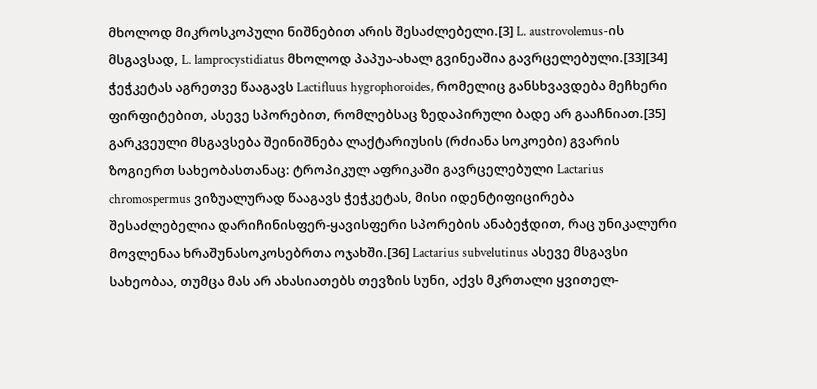მხოლოდ მიკროსკოპული ნიშნებით არის შესაძლებელი.[3] L. austrovolemus-ის მსგავსად, L. lamprocystidiatus მხოლოდ პაპუა-ახალ გვინეაშია გავრცელებული.[33][34] ჭეჭკეტას აგრეთვე წააგავს Lactifluus hygrophoroides, რომელიც განსხვავდება მეჩხერი ფირფიტებით, ასევე სპორებით, რომლებსაც ზედაპირული ბადე არ გააჩნიათ.[35]
გარკვეული მსგავსება შეინიშნება ლაქტარიუსის (რძიანა სოკოები) გვარის ზოგიერთ სახეობასთანაც: ტროპიკულ აფრიკაში გავრცელებული Lactarius chromospermus ვიზუალურად წააგავს ჭეჭკეტას, მისი იდენტიფიცირება შესაძლებელია დარიჩინისფერ-ყავისფერი სპორების ანაბეჭდით, რაც უნიკალური მოვლენაა ხრაშუნასოკოსებრთა ოჯახში.[36] Lactarius subvelutinus ასევე მსგავსი სახეობაა, თუმცა მას არ ახასიათებს თევზის სუნი, აქვს მკრთალი ყვითელ-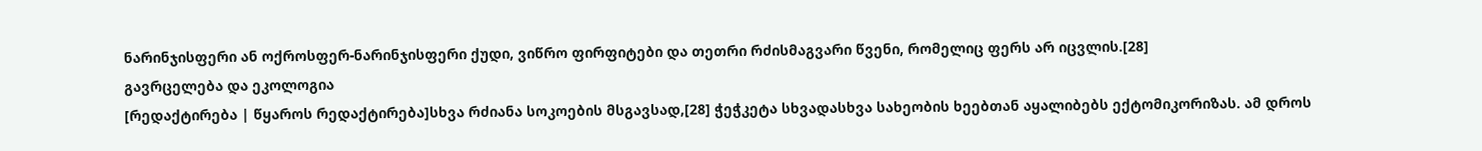ნარინჯისფერი ან ოქროსფერ-ნარინჯისფერი ქუდი, ვიწრო ფირფიტები და თეთრი რძისმაგვარი წვენი, რომელიც ფერს არ იცვლის.[28]
გავრცელება და ეკოლოგია
[რედაქტირება | წყაროს რედაქტირება]სხვა რძიანა სოკოების მსგავსად,[28] ჭეჭკეტა სხვადასხვა სახეობის ხეებთან აყალიბებს ექტომიკორიზას. ამ დროს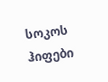სოკოს ჰიფები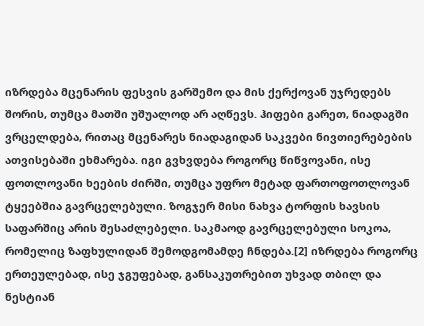იზრდება მცენარის ფესვის გარშემო და მის ქერქოვან უჯრედებს შორის, თუმცა მათში უშუალოდ არ აღწევს. ჰიფები გარეთ, ნიადაგში ვრცელდება, რითაც მცენარეს ნიადაგიდან საკვები ნივთიერებების ათვისებაში ეხმარება. იგი გვხვდება როგორც წიწვოვანი, ისე ფოთლოვანი ხეების ძირში, თუმცა უფრო მეტად ფართოფოთლოვან ტყეებშია გავრცელებული. ზოგჯერ მისი ნახვა ტორფის ხავსის საფარშიც არის შესაძლებელი. საკმაოდ გავრცელებული სოკოა, რომელიც ზაფხულიდან შემოდგომამდე ჩნდება.[2] იზრდება როგორც ერთეულებად, ისე ჯგუფებად, განსაკუთრებით უხვად თბილ და ნესტიან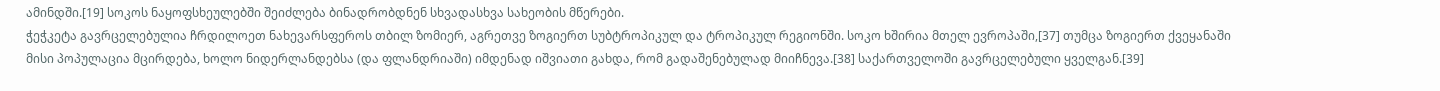ამინდში.[19] სოკოს ნაყოფსხეულებში შეიძლება ბინადრობდნენ სხვადასხვა სახეობის მწერები.
ჭეჭკეტა გავრცელებულია ჩრდილოეთ ნახევარსფეროს თბილ ზომიერ, აგრეთვე ზოგიერთ სუბტროპიკულ და ტროპიკულ რეგიონში. სოკო ხშირია მთელ ევროპაში,[37] თუმცა ზოგიერთ ქვეყანაში მისი პოპულაცია მცირდება, ხოლო ნიდერლანდებსა (და ფლანდრიაში) იმდენად იშვიათი გახდა, რომ გადაშენებულად მიიჩნევა.[38] საქართველოში გავრცელებული ყველგან.[39]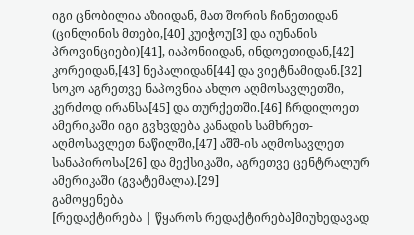იგი ცნობილია აზიიდან, მათ შორის ჩინეთიდან (ცინლინის მთები,[40] კუიჭოუ[3] და იუნანის პროვინციები)[41], იაპონიიდან, ინდოეთიდან,[42] კორეიდან,[43] ნეპალიდან[44] და ვიეტნამიდან.[32] სოკო აგრეთვე ნაპოვნია ახლო აღმოსავლეთში, კერძოდ ირანსა[45] და თურქეთში.[46] ჩრდილოეთ ამერიკაში იგი გვხვდება კანადის სამხრეთ-აღმოსავლეთ ნაწილში,[47] აშშ-ის აღმოსავლეთ სანაპიროსა[26] და მექსიკაში, აგრეთვე ცენტრალურ ამერიკაში (გვატემალა).[29]
გამოყენება
[რედაქტირება | წყაროს რედაქტირება]მიუხედავად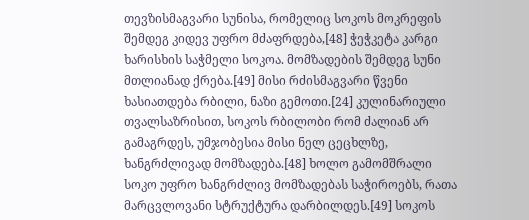თევზისმაგვარი სუნისა, რომელიც სოკოს მოკრეფის შემდეგ კიდევ უფრო მძაფრდება,[48] ჭეჭკეტა კარგი ხარისხის საჭმელი სოკოა. მომზადების შემდეგ სუნი მთლიანად ქრება.[49] მისი რძისმაგვარი წვენი ხასიათდება რბილი, ნაზი გემოთი.[24] კულინარიული თვალსაზრისით, სოკოს რბილობი რომ ძალიან არ გამაგრდეს, უმჯობესია მისი ნელ ცეცხლზე, ხანგრძლივად მომზადება.[48] ხოლო გამომშრალი სოკო უფრო ხანგრძლივ მომზადებას საჭიროებს, რათა მარცვლოვანი სტრუქტურა დარბილდეს.[49] სოკოს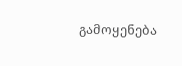გამოყენება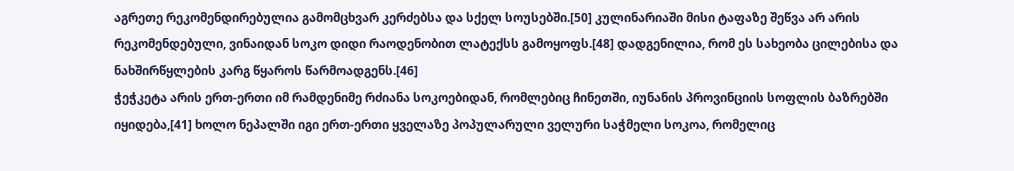აგრეთე რეკომენდირებულია გამომცხვარ კერძებსა და სქელ სოუსებში.[50] კულინარიაში მისი ტაფაზე შეწვა არ არის რეკომენდებული, ვინაიდან სოკო დიდი რაოდენობით ლატექსს გამოყოფს.[48] დადგენილია, რომ ეს სახეობა ცილებისა და ნახშირწყლების კარგ წყაროს წარმოადგენს.[46]
ჭეჭკეტა არის ერთ-ერთი იმ რამდენიმე რძიანა სოკოებიდან, რომლებიც ჩინეთში, იუნანის პროვინციის სოფლის ბაზრებში იყიდება,[41] ხოლო ნეპალში იგი ერთ-ერთი ყველაზე პოპულარული ველური საჭმელი სოკოა, რომელიც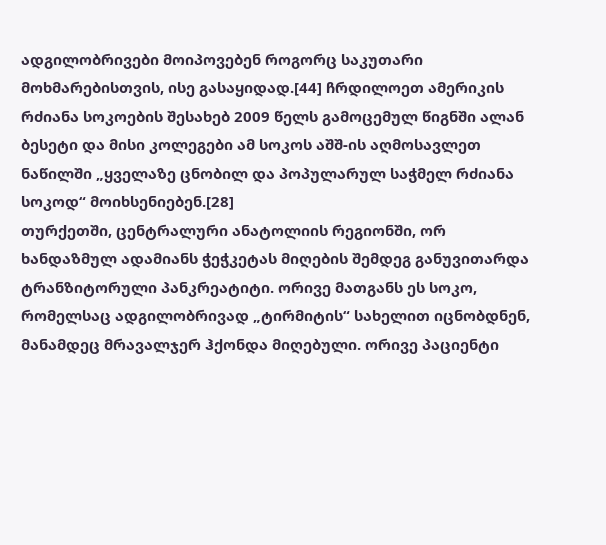ადგილობრივები მოიპოვებენ როგორც საკუთარი მოხმარებისთვის, ისე გასაყიდად.[44] ჩრდილოეთ ამერიკის რძიანა სოკოების შესახებ 2009 წელს გამოცემულ წიგნში ალან ბესეტი და მისი კოლეგები ამ სოკოს აშშ-ის აღმოსავლეთ ნაწილში „ყველაზე ცნობილ და პოპულარულ საჭმელ რძიანა სოკოდ“ მოიხსენიებენ.[28]
თურქეთში, ცენტრალური ანატოლიის რეგიონში, ორ ხანდაზმულ ადამიანს ჭეჭკეტას მიღების შემდეგ განუვითარდა ტრანზიტორული პანკრეატიტი. ორივე მათგანს ეს სოკო, რომელსაც ადგილობრივად „ტირმიტის“ სახელით იცნობდნენ, მანამდეც მრავალჯერ ჰქონდა მიღებული. ორივე პაციენტი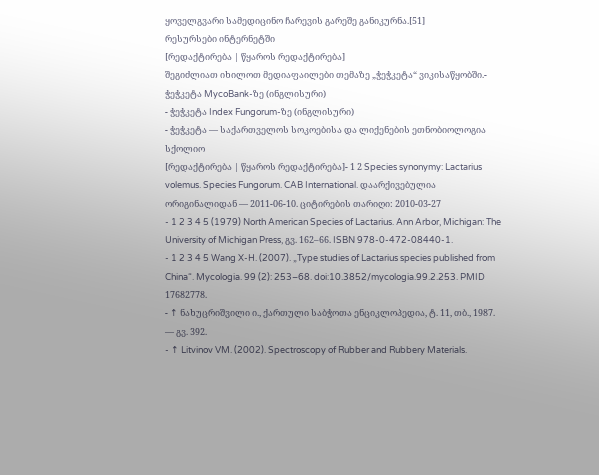ყოველგვარი სამედიცინო ჩარევის გარეშე განიკურნა.[51]
რესურსები ინტერნეტში
[რედაქტირება | წყაროს რედაქტირება]
შეგიძლიათ იხილოთ მედიაფაილები თემაზე „ჭეჭკეტა“ ვიკისაწყობში.- ჭეჭკეტა MycoBank-ზე (ინგლისური)
- ჭეჭკეტა Index Fungorum-ზე (ინგლისური)
- ჭეჭკეტა — საქართველოს სოკოებისა და ლიქენების ეთნობიოლოგია
სქოლიო
[რედაქტირება | წყაროს რედაქტირება]- 1 2 Species synonymy: Lactarius volemus. Species Fungorum. CAB International. დაარქივებულია ორიგინალიდან — 2011-06-10. ციტირების თარიღი: 2010-03-27
- 1 2 3 4 5 (1979) North American Species of Lactarius. Ann Arbor, Michigan: The University of Michigan Press, გვ. 162–66. ISBN 978-0-472-08440-1.
- 1 2 3 4 5 Wang X-H. (2007). „Type studies of Lactarius species published from China“. Mycologia. 99 (2): 253–68. doi:10.3852/mycologia.99.2.253. PMID 17682778.
- ↑ ნახუცრიშვილი ი., ქართული საბჭოთა ენციკლოპედია, ტ. 11, თბ., 1987. — გვ. 392.
- ↑ Litvinov VM. (2002). Spectroscopy of Rubber and Rubbery Materials.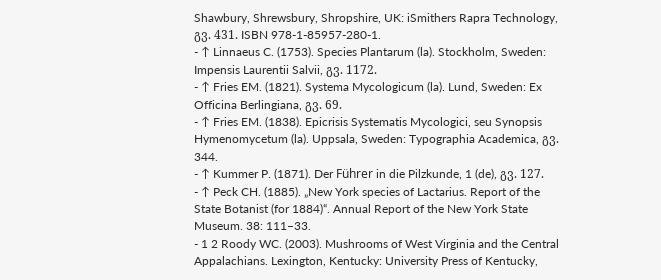Shawbury, Shrewsbury, Shropshire, UK: iSmithers Rapra Technology, გვ. 431. ISBN 978-1-85957-280-1.
- ↑ Linnaeus C. (1753). Species Plantarum (la). Stockholm, Sweden: Impensis Laurentii Salvii, გვ. 1172.
- ↑ Fries EM. (1821). Systema Mycologicum (la). Lund, Sweden: Ex Officina Berlingiana, გვ. 69.
- ↑ Fries EM. (1838). Epicrisis Systematis Mycologici, seu Synopsis Hymenomycetum (la). Uppsala, Sweden: Typographia Academica, გვ. 344.
- ↑ Kummer P. (1871). Der Führer in die Pilzkunde, 1 (de), გვ. 127.
- ↑ Peck CH. (1885). „New York species of Lactarius. Report of the State Botanist (for 1884)“. Annual Report of the New York State Museum. 38: 111–33.
- 1 2 Roody WC. (2003). Mushrooms of West Virginia and the Central Appalachians. Lexington, Kentucky: University Press of Kentucky,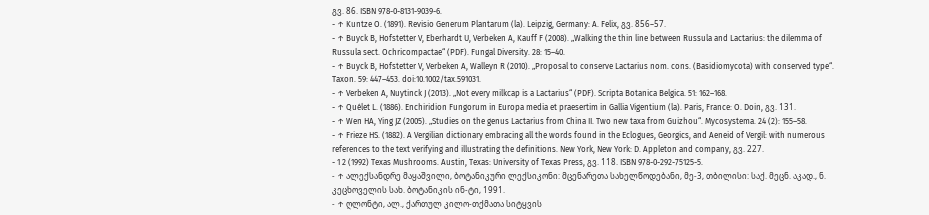გვ. 86. ISBN 978-0-8131-9039-6.
- ↑ Kuntze O. (1891). Revisio Generum Plantarum (la). Leipzig, Germany: A. Felix, გვ. 856–57.
- ↑ Buyck B, Hofstetter V, Eberhardt U, Verbeken A, Kauff F (2008). „Walking the thin line between Russula and Lactarius: the dilemma of Russula sect. Ochricompactae“ (PDF). Fungal Diversity. 28: 15–40.
- ↑ Buyck B, Hofstetter V, Verbeken A, Walleyn R (2010). „Proposal to conserve Lactarius nom. cons. (Basidiomycota) with conserved type“. Taxon. 59: 447–453. doi:10.1002/tax.591031.
- ↑ Verbeken A, Nuytinck J (2013). „Not every milkcap is a Lactarius“ (PDF). Scripta Botanica Belgica. 51: 162–168.
- ↑ Quélet L. (1886). Enchiridion Fungorum in Europa media et praesertim in Gallia Vigentium (la). Paris, France: O. Doin, გვ. 131.
- ↑ Wen HA, Ying JZ (2005). „Studies on the genus Lactarius from China II. Two new taxa from Guizhou“. Mycosystema. 24 (2): 155–58.
- ↑ Frieze HS. (1882). A Vergilian dictionary embracing all the words found in the Eclogues, Georgics, and Aeneid of Vergil: with numerous references to the text verifying and illustrating the definitions. New York, New York: D. Appleton and company, გვ. 227.
- 1 2 (1992) Texas Mushrooms. Austin, Texas: University of Texas Press, გვ. 118. ISBN 978-0-292-75125-5.
- ↑ ალექსანდრე მაყაშვილი, ბოტანიკური ლექსიკონი: მცენარეთა სახელწოდებანი, მე-3, თბილისი: საქ. მეცნ. აკად., ნ. კეცხოველის სახ. ბოტანიკის ინ-ტი, 1991.
- ↑ ღლონტი, ალ., ქართულ კილო-თქმათა სიტყვის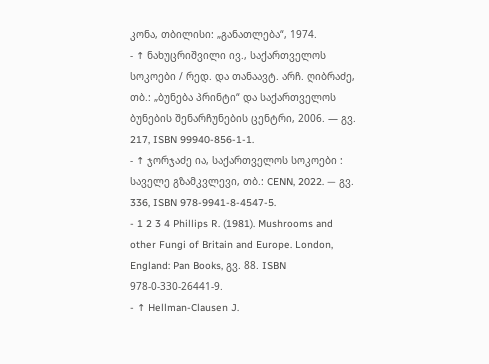კონა, თბილისი: „განათლება“, 1974.
- ↑ ნახუცრიშვილი ივ., საქართველოს სოკოები / რედ. და თანაავტ. არჩ. ღიბრაძე, თბ.: „ბუნება პრინტი“ და საქართველოს ბუნების შენარჩუნების ცენტრი, 2006. — გვ. 217, ISBN 99940-856-1-1.
- ↑ ჯორჯაძე ია, საქართველოს სოკოები : საველე გზამკვლევი, თბ.: CENN, 2022. — გვ. 336, ISBN 978-9941-8-4547-5.
- 1 2 3 4 Phillips R. (1981). Mushrooms and other Fungi of Britain and Europe. London, England: Pan Books, გვ. 88. ISBN 978-0-330-26441-9.
- ↑ Hellman-Clausen J.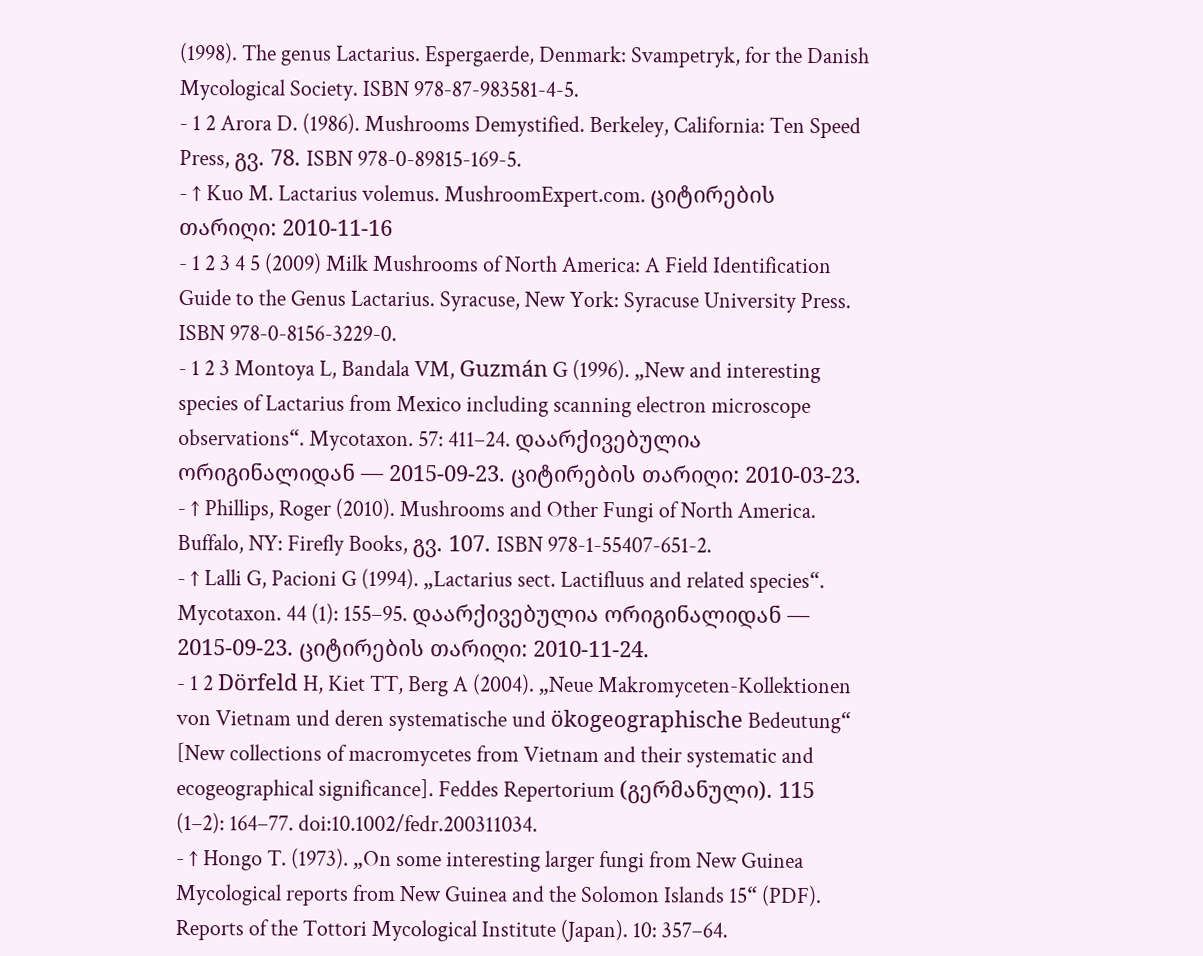(1998). The genus Lactarius. Espergaerde, Denmark: Svampetryk, for the Danish Mycological Society. ISBN 978-87-983581-4-5.
- 1 2 Arora D. (1986). Mushrooms Demystified. Berkeley, California: Ten Speed Press, გვ. 78. ISBN 978-0-89815-169-5.
- ↑ Kuo M. Lactarius volemus. MushroomExpert.com. ციტირების თარიღი: 2010-11-16
- 1 2 3 4 5 (2009) Milk Mushrooms of North America: A Field Identification Guide to the Genus Lactarius. Syracuse, New York: Syracuse University Press. ISBN 978-0-8156-3229-0.
- 1 2 3 Montoya L, Bandala VM, Guzmán G (1996). „New and interesting species of Lactarius from Mexico including scanning electron microscope observations“. Mycotaxon. 57: 411–24. დაარქივებულია ორიგინალიდან — 2015-09-23. ციტირების თარიღი: 2010-03-23.
- ↑ Phillips, Roger (2010). Mushrooms and Other Fungi of North America. Buffalo, NY: Firefly Books, გვ. 107. ISBN 978-1-55407-651-2.
- ↑ Lalli G, Pacioni G (1994). „Lactarius sect. Lactifluus and related species“. Mycotaxon. 44 (1): 155–95. დაარქივებულია ორიგინალიდან — 2015-09-23. ციტირების თარიღი: 2010-11-24.
- 1 2 Dörfeld H, Kiet TT, Berg A (2004). „Neue Makromyceten-Kollektionen von Vietnam und deren systematische und ökogeographische Bedeutung“ [New collections of macromycetes from Vietnam and their systematic and ecogeographical significance]. Feddes Repertorium (გერმანული). 115 (1–2): 164–77. doi:10.1002/fedr.200311034.
- ↑ Hongo T. (1973). „On some interesting larger fungi from New Guinea Mycological reports from New Guinea and the Solomon Islands 15“ (PDF). Reports of the Tottori Mycological Institute (Japan). 10: 357–64.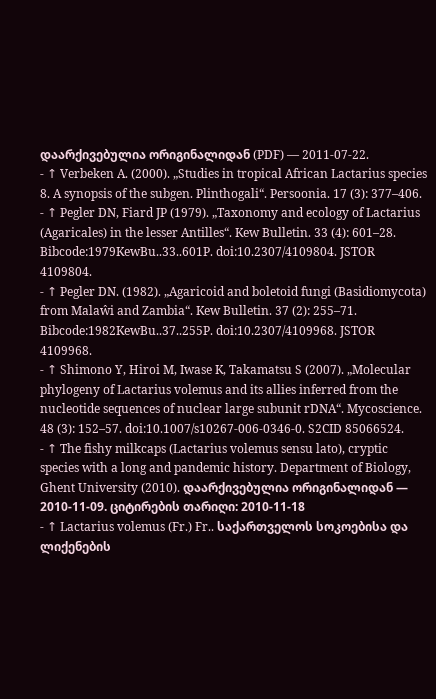დაარქივებულია ორიგინალიდან (PDF) — 2011-07-22.
- ↑ Verbeken A. (2000). „Studies in tropical African Lactarius species 8. A synopsis of the subgen. Plinthogali“. Persoonia. 17 (3): 377–406.
- ↑ Pegler DN, Fiard JP (1979). „Taxonomy and ecology of Lactarius (Agaricales) in the lesser Antilles“. Kew Bulletin. 33 (4): 601–28. Bibcode:1979KewBu..33..601P. doi:10.2307/4109804. JSTOR 4109804.
- ↑ Pegler DN. (1982). „Agaricoid and boletoid fungi (Basidiomycota) from Malaŵi and Zambia“. Kew Bulletin. 37 (2): 255–71. Bibcode:1982KewBu..37..255P. doi:10.2307/4109968. JSTOR 4109968.
- ↑ Shimono Y, Hiroi M, Iwase K, Takamatsu S (2007). „Molecular phylogeny of Lactarius volemus and its allies inferred from the nucleotide sequences of nuclear large subunit rDNA“. Mycoscience. 48 (3): 152–57. doi:10.1007/s10267-006-0346-0. S2CID 85066524.
- ↑ The fishy milkcaps (Lactarius volemus sensu lato), cryptic species with a long and pandemic history. Department of Biology, Ghent University (2010). დაარქივებულია ორიგინალიდან — 2010-11-09. ციტირების თარიღი: 2010-11-18
- ↑ Lactarius volemus (Fr.) Fr.. საქართველოს სოკოებისა და ლიქენების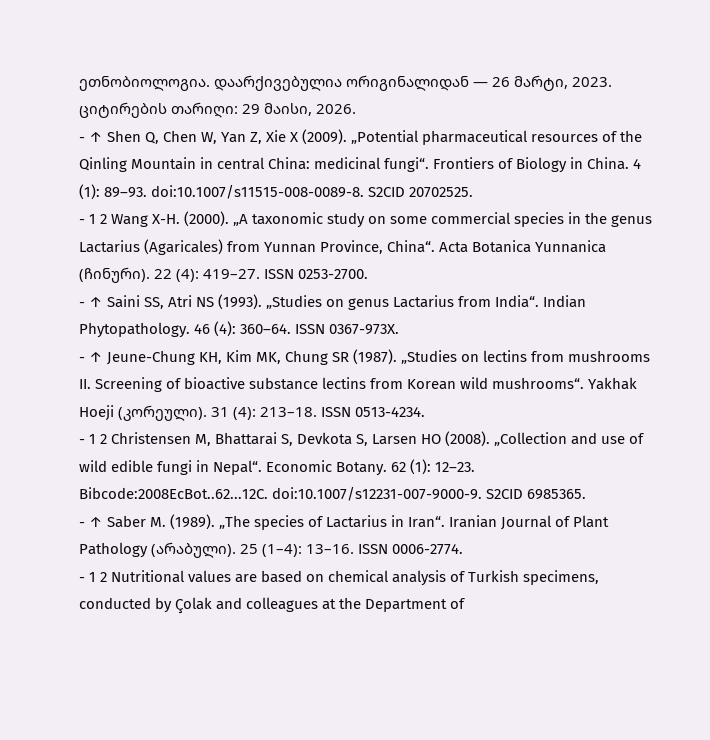ეთნობიოლოგია. დაარქივებულია ორიგინალიდან — 26 მარტი, 2023. ციტირების თარიღი: 29 მაისი, 2026.
- ↑ Shen Q, Chen W, Yan Z, Xie X (2009). „Potential pharmaceutical resources of the Qinling Mountain in central China: medicinal fungi“. Frontiers of Biology in China. 4 (1): 89–93. doi:10.1007/s11515-008-0089-8. S2CID 20702525.
- 1 2 Wang X-H. (2000). „A taxonomic study on some commercial species in the genus Lactarius (Agaricales) from Yunnan Province, China“. Acta Botanica Yunnanica (ჩინური). 22 (4): 419–27. ISSN 0253-2700.
- ↑ Saini SS, Atri NS (1993). „Studies on genus Lactarius from India“. Indian Phytopathology. 46 (4): 360–64. ISSN 0367-973X.
- ↑ Jeune-Chung KH, Kim MK, Chung SR (1987). „Studies on lectins from mushrooms II. Screening of bioactive substance lectins from Korean wild mushrooms“. Yakhak Hoeji (კორეული). 31 (4): 213–18. ISSN 0513-4234.
- 1 2 Christensen M, Bhattarai S, Devkota S, Larsen HO (2008). „Collection and use of wild edible fungi in Nepal“. Economic Botany. 62 (1): 12–23. Bibcode:2008EcBot..62...12C. doi:10.1007/s12231-007-9000-9. S2CID 6985365.
- ↑ Saber M. (1989). „The species of Lactarius in Iran“. Iranian Journal of Plant Pathology (არაბული). 25 (1–4): 13–16. ISSN 0006-2774.
- 1 2 Nutritional values are based on chemical analysis of Turkish specimens, conducted by Çolak and colleagues at the Department of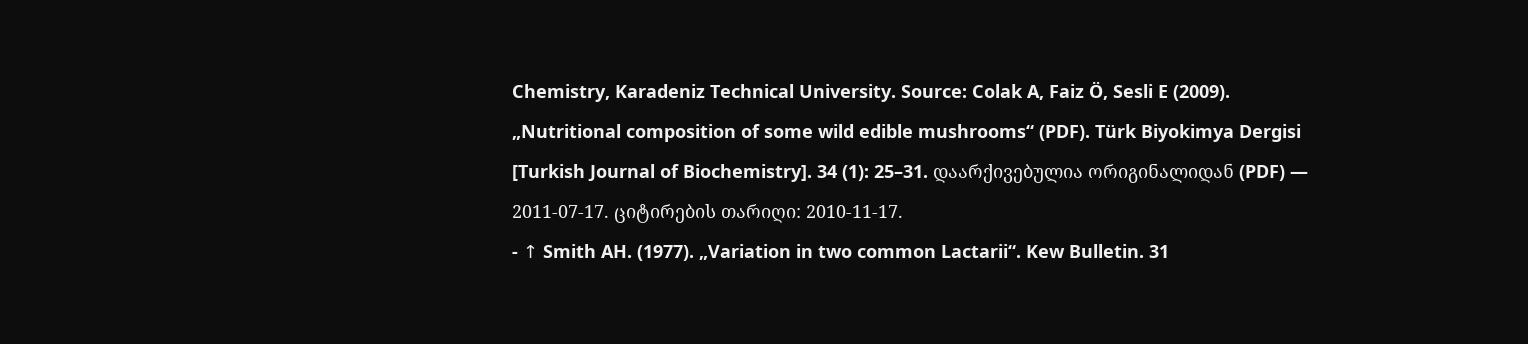Chemistry, Karadeniz Technical University. Source: Colak A, Faiz Ö, Sesli E (2009). „Nutritional composition of some wild edible mushrooms“ (PDF). Türk Biyokimya Dergisi [Turkish Journal of Biochemistry]. 34 (1): 25–31. დაარქივებულია ორიგინალიდან (PDF) — 2011-07-17. ციტირების თარიღი: 2010-11-17.
- ↑ Smith AH. (1977). „Variation in two common Lactarii“. Kew Bulletin. 31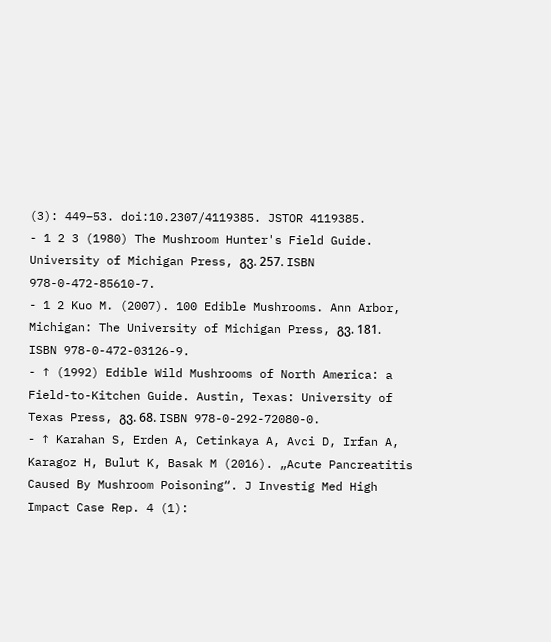(3): 449–53. doi:10.2307/4119385. JSTOR 4119385.
- 1 2 3 (1980) The Mushroom Hunter's Field Guide. University of Michigan Press, გვ. 257. ISBN 978-0-472-85610-7.
- 1 2 Kuo M. (2007). 100 Edible Mushrooms. Ann Arbor, Michigan: The University of Michigan Press, გვ. 181. ISBN 978-0-472-03126-9.
- ↑ (1992) Edible Wild Mushrooms of North America: a Field-to-Kitchen Guide. Austin, Texas: University of Texas Press, გვ. 68. ISBN 978-0-292-72080-0.
- ↑ Karahan S, Erden A, Cetinkaya A, Avci D, Irfan A, Karagoz H, Bulut K, Basak M (2016). „Acute Pancreatitis Caused By Mushroom Poisoning“. J Investig Med High Impact Case Rep. 4 (1):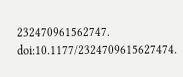232470961562747. doi:10.1177/2324709615627474.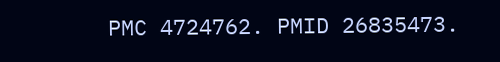PMC 4724762. PMID 26835473.